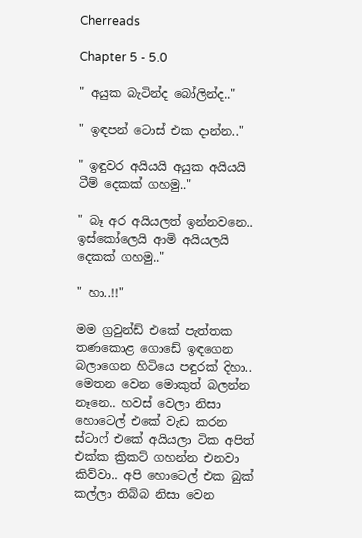Cherreads

Chapter 5 - 5.0

" අයුක බැටින්ද බෝලින්ද.."

" ඉඳපන් ටොස් එක දාන්න.."

" ඉඳුවර අයියයි අයුක අයියයි ටීම් දෙකක් ගහමු.."

" බෑ අර අයියලත් ඉන්නවනෙ.. ඉස්කෝලෙයි ආමි අයියලයි දෙකක් ගහමු.."

" හා..!!"

මම ග්‍රවුන්ඩ් එකේ පැත්තක තණකොළ ගොඩේ ඉඳගෙන බලාගෙන හිටියෙ පඳුරක් දිහා.. මෙතන වෙන මොකුත් බලන්න නෑනෙ.. හවස් වෙලා නිසා හොටෙල් එකේ වැඩ කරන ස්ටාෆ් එකේ අයියලා ටික අපිත් එක්ක ක්‍රිකට් ගහන්න එනවා කිව්වා.. අපි හොටෙල් එක බුක් කල්ලා තිබ්බ නිසා වෙන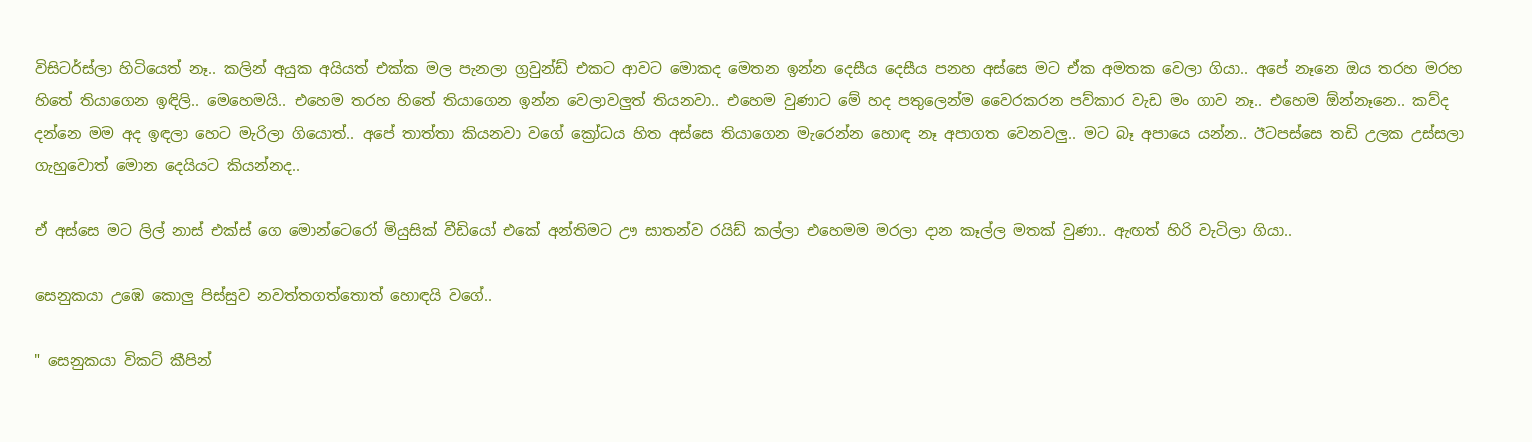විසිටර්ස්ලා හිටියෙත් නෑ.. කලින් අයුක අයියත් එක්ක මල පැනලා ග්‍රවුන්ඩ් එකට ආවට මොකද මෙතන ඉන්න දෙසීය දෙසීය පනහ අස්සෙ මට ඒක අමතක වෙලා ගියා.. අපේ නෑනෙ ඔය තරහ මරහ හිතේ තියාගෙන ඉඳිලි.. මෙහෙමයි.. එහෙම තරහ හිතේ තියාගෙන ඉන්න වෙලාවලුත් තියනවා.. එහෙම වුණාට මේ හද පතුලෙන්ම වෛරකරන පව්කාර වැඩ මං ගාව නෑ.. එහෙම ඕන්නෑනෙ.. කව්ද දන්නෙ මම අද ඉඳලා හෙට මැරිලා ගියොත්.. අපේ තාත්තා කියනවා වගේ ක්‍රෝධය හිත අස්සෙ තියාගෙන මැරෙන්න හොඳ නෑ අපාගත වෙනවලු.. මට බෑ අපායෙ යන්න.. ඊටපස්සෙ තඩි උලක උස්සලා ගැහුවොත් මොන දෙයියට කියන්නද..

ඒ අස්සෙ මට ලිල් නාස් එක්ස් ගෙ මොන්ටෙරෝ මියුසික් වීඩියෝ එකේ අන්තිමට ඌ සාතන්ව රයිඩ් කල්ලා එහෙමම මරලා දාන කෑල්ල මතක් වුණා.. ඇඟත් හිරි වැටිලා ගියා..

සෙනුකයා උඹෙ කොලු පිස්සුව නවත්තගත්තොත් හොඳයි වගේ..

" සෙනුකයා විකට් කීපින්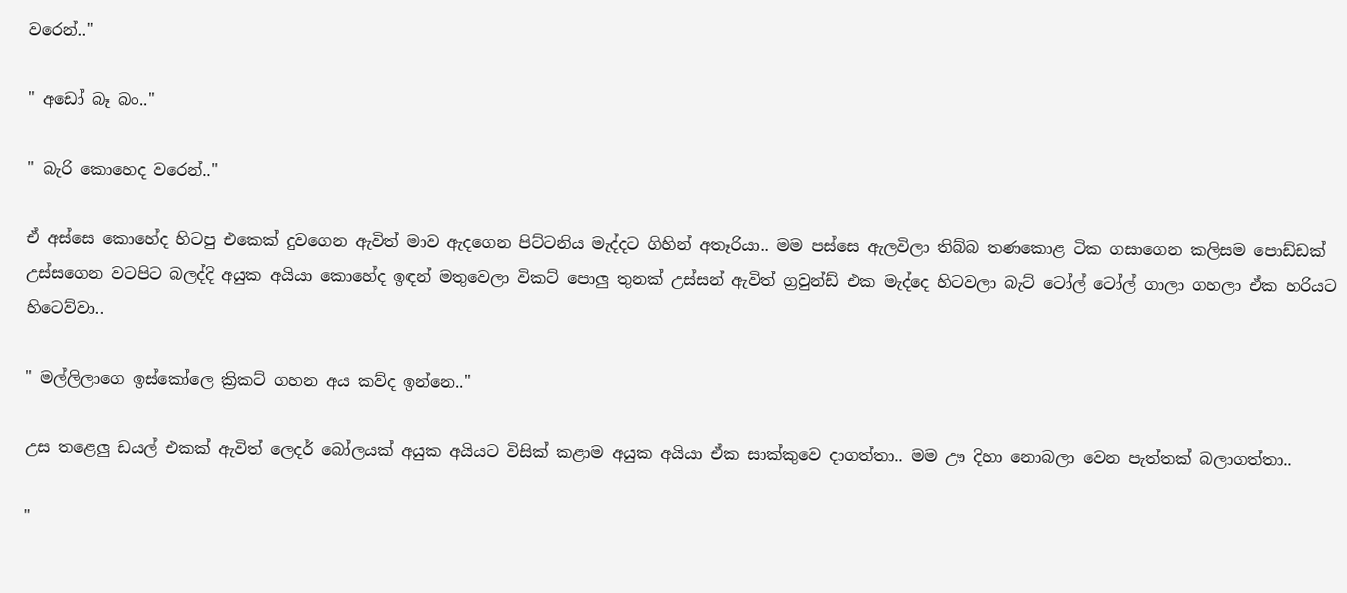වරෙන්.."

" අඩෝ බෑ බං.."

" බැරි කොහෙද වරෙන්.."

ඒ අස්සෙ කොහේද හිටපු එකෙක් දුවගෙන ඇවිත් මාව ඇදගෙන පිට්ටනිය මැද්දට ගිහින් අතෑරියා.. මම පස්සෙ ඇලවිලා තිබ්බ තණකොළ ටික ගසාගෙන කලිසම පොඩ්ඩක් උස්සගෙන වටපිට බලද්දි අයුක අයියා කොහේද ඉඳන් මතුවෙලා විකට් පොලු තුනක් උස්සන් ඇවිත් ග්‍රවුන්ඩ් එක මැද්දෙ හිටවලා බැට් ටෝල් ටෝල් ගාලා ගහලා ඒක හරියට හිටෙව්වා..

" මල්ලිලාගෙ ඉස්කෝලෙ ක්‍රිකට් ගහන අය කව්ද ඉන්නෙ.."

උස තළෙලු ඩයල් එකක් ඇවිත් ලෙදර් බෝලයක් අයුක අයියට විසික් කළාම අයුක අයියා ඒක සාක්කුවෙ දාගත්තා.. මම ඌ දිහා නොබලා වෙන පැත්තක් බලාගත්තා..

"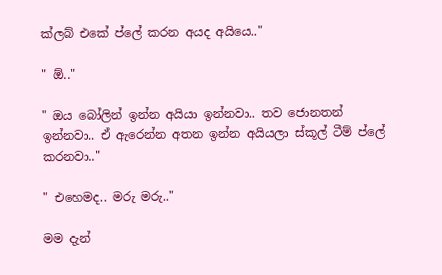ක්ලබ් එකේ ප්ලේ කරන අයද අයියෙ.."

" ඕ.."

" ඔය බෝලින් ඉන්න අයියා ඉන්නවා.. තව ජොනතන් ඉන්නවා.. ඒ ඇරෙන්න අතන ඉන්න අයියලා ස්කූල් ටීම් ප්ලේ කරනවා.."

" එහෙමද.. මරු මරු.."

මම දැන්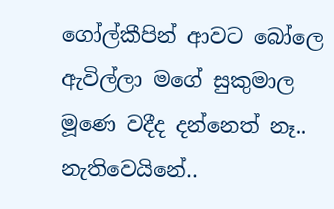ගෝල්කීපින් ආවට බෝලෙ ඇවිල්ලා මගේ සුකුමාල මූණෙ වදීද දන්නෙත් නෑ.. නැතිවෙයිනේ..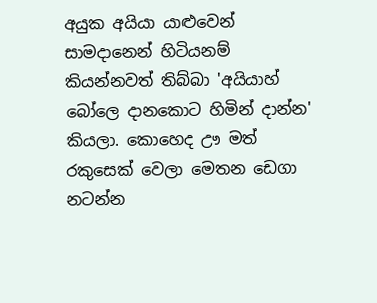අයුක අයියා යාළුවෙන් සාමදානෙන් හිටියනම් කියන්නවත් තිබ්බා 'අයියාහ් බෝලෙ දානකොට හිමින් දාන්න' කියලා. කොහෙද ඌ මත් රකුසෙක් වෙලා මෙතන ඩෙගා නටන්න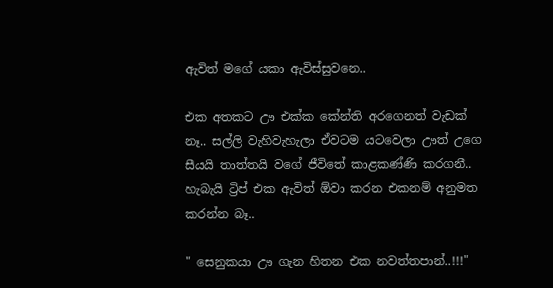ඇවිත් මගේ යකා ඇවිස්සුවනෙ..

එක අතකට ඌ එක්ක කේන්ති අරගෙනත් වැඩක් නෑ.. සල්ලි වැහිවැහැලා ඒවටම යටවෙලා ඌත් උගෙ සීයයි තාත්තයි වගේ ජීවිතේ කාළකණ්ණි කරගනී.. හැබැයි ට්‍රිප් එක ඇවිත් ඕවා කරන එකනම් අනුමත කරන්න බෑ..

" සෙනුකයා ඌ ගැන හිතන එක නවත්තපාන්..!!!"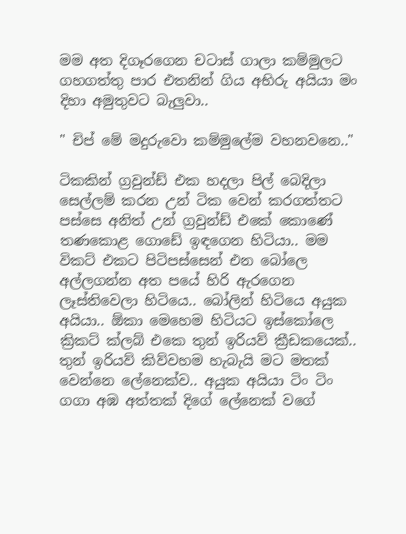මම අත දිගෑරගෙන චටාස් ගාලා කම්මුලට ගහගත්තු පාර එතනින් ගිය අභිරු අයියා මං දිහා අමුතුවට බැලුවා..

" චිප් මේ මදුරුවො කම්මුලේම වහනවනෙ.."

ටිකකින් ග්‍රවුන්ඩ් එක හදලා පිල් බෙදිලා සෙල්ලම් කරන උන් ටික වෙන් කරගත්තට පස්සෙ අනිත් උන් ග්‍රවුන්ඩ් එකේ කොණේ තණකොළ ගොඩේ ඉඳගෙන හිටියා.. මම විකට් එකට පිටිපස්සෙන් එන බෝලෙ අල්ලගන්න අත පයේ හිරි ඇරගෙන ලෑස්තිවෙලා හිටියෙ.. බෝලින් හිටියෙ අයුක අයියා.. ඕකා මෙහෙම හිටියට ඉස්කෝලෙ ක්‍රිකට් ක්ලබ් එකෙ තුන් ඉරියව් ක්‍රීඩකයෙක්.. තුන් ඉරියව් කිව්වහම හැබැයි මට මතක් වෙන්නෙ ලේනෙක්ව.. අයුක අයියා ටිං ටිං ගගා අඹ අත්තක් දිගේ ලේනෙක් වගේ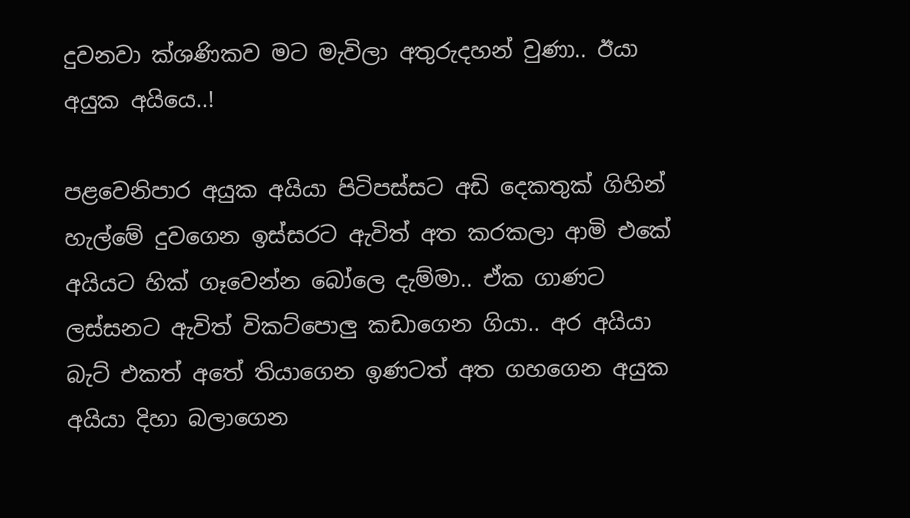දුවනවා ක්ශණිකව මට මැවිලා අතුරුදහන් වුණා.. ඊයා අයුක අයියෙ..!

පළවෙනිපාර අයුක අයියා පිටිපස්සට අඩි දෙකතුක් ගිහින් හැල්මේ දුවගෙන ඉස්සරට ඇවිත් අත කරකලා ආමි එකේ අයියට හික් ගෑවෙන්න බෝලෙ දැම්මා.. ඒක ගාණට ලස්සනට ඇවිත් විකට්පොලු කඩාගෙන ගියා.. අර අයියා බැට් එකත් අතේ තියාගෙන ඉණටත් අත ගහගෙන අයුක අයියා දිහා බලාගෙන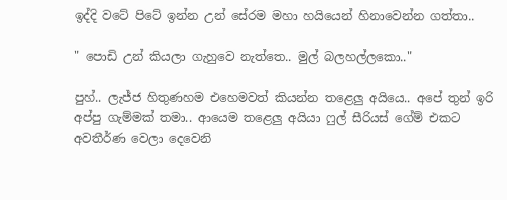ඉද්දි වටේ පිටේ ඉන්න උන් සේරම මහා හයියෙන් හිනාවෙන්න ගත්තා..

" පොඩි උන් කියලා ගැහුවෙ නැත්තෙ.. මුල් බලහල්ලකො.."

පුහ්.. ලැජ්ජ හිතුණහම එහෙමවත් කියන්න තළෙලු අයියෙ.. අපේ තුන් ඉරි අප්පු ගැම්මක් තමා.. ආයෙම තළෙලු අයියා ෆුල් සීරියස් ගේම් එකට අවතීර්ණ වෙලා දෙවෙනි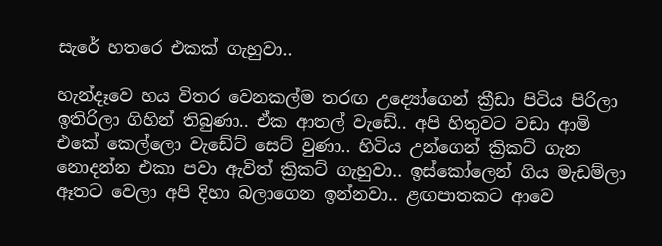සැරේ හතරෙ එකක් ගැහුවා..

හැන්දෑවෙ හය විතර වෙනකල්ම තරඟ උද්‍යෝගෙන් ක්‍රීඩා පිටිය පිරිලා ඉතිරිලා ගිහින් තිබුණා.. ඒක ආතල් වැඩේ.. අපි හිතුවට වඩා ආමි එකේ කෙල්ලො වැඩේට් සෙට් වුණා.. හිටිය උන්ගෙන් ක්‍රිකට් ගැන නොදන්න එකා පවා ඇවිත් ක්‍රිකට් ගැහුවා.. ඉස්කෝලෙන් ගිය මැඩම්ලා ඈතට වෙලා අපි දිහා බලාගෙන ඉන්නවා.. ළඟපාතකට ආවෙ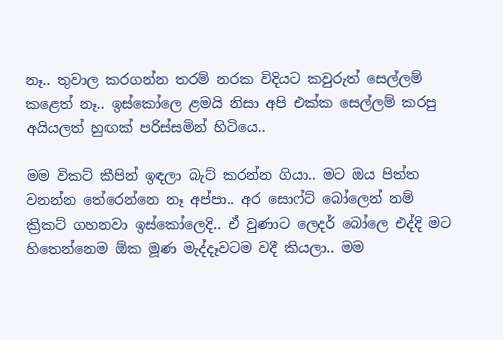නෑ.. තුවාල කරගන්න තරම් නරක විදියට කවුරුත් සෙල්ලම් කළෙත් නෑ.. ඉස්කෝලෙ ළමයි නිසා අපි එක්ක සෙල්ලම් කරපු අයියලත් හුඟක් පරිස්සමින් හිටියෙ..

මම විකට් කීපින් ඉඳලා බැට් කරන්න ගියා.. මට ඔය පිත්ත වනන්න තේරෙන්නෙ නෑ අප්පා.. අර සොෆ්ට් බෝලෙන් නම් ක්‍රිකට් ගහනවා ඉස්කෝලෙදි.. ඒ වුණාට ලෙදර් බෝලෙ එද්දි මට හිතෙන්නෙම ඕක මූණ මැද්දෑවටම වදී කියලා.. මම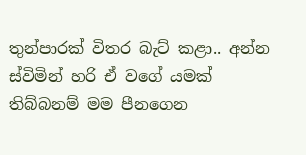තුන්පාරක් විතර බැට් කළා.. අන්න ස්විමින් හරි ඒ වගේ යමක් තිබ්බනම් මම පීනගෙන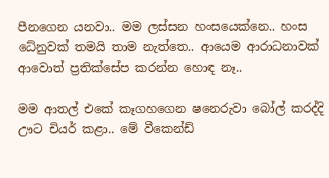පීනගෙන යනවා.. මම ලස්සන හංසයෙක්නෙ.. හංස ධේනුවක් තමයි තාම නැත්තෙ.. ආයෙම ආරාධනාවක් ආවොත් ප්‍රතික්සේප කරන්න හොඳ නෑ..

මම ආතල් එකේ කෑගහගෙන ෂනෙරුවා බෝල් කරද්දි ඌට චියර් කළා.. මේ වීකෙන්ඩ්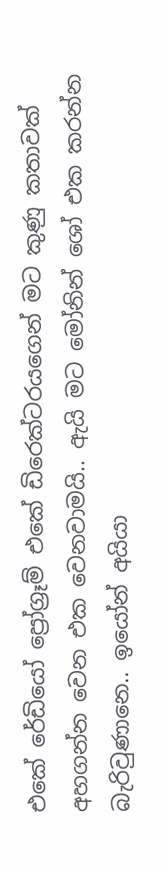එකේ රේඩියෝ ප්‍රෝග්‍රෑම් එකේ ඩිරෙක්ටරයගෙන් මට කුණු කතාවක් අහගන්න වෙන එක වෙනවාමයි.. ඇයි මට මෝනින් ශෝ එක කරන්න බැරිවුණානෙ.. ඉයෝන් අයියා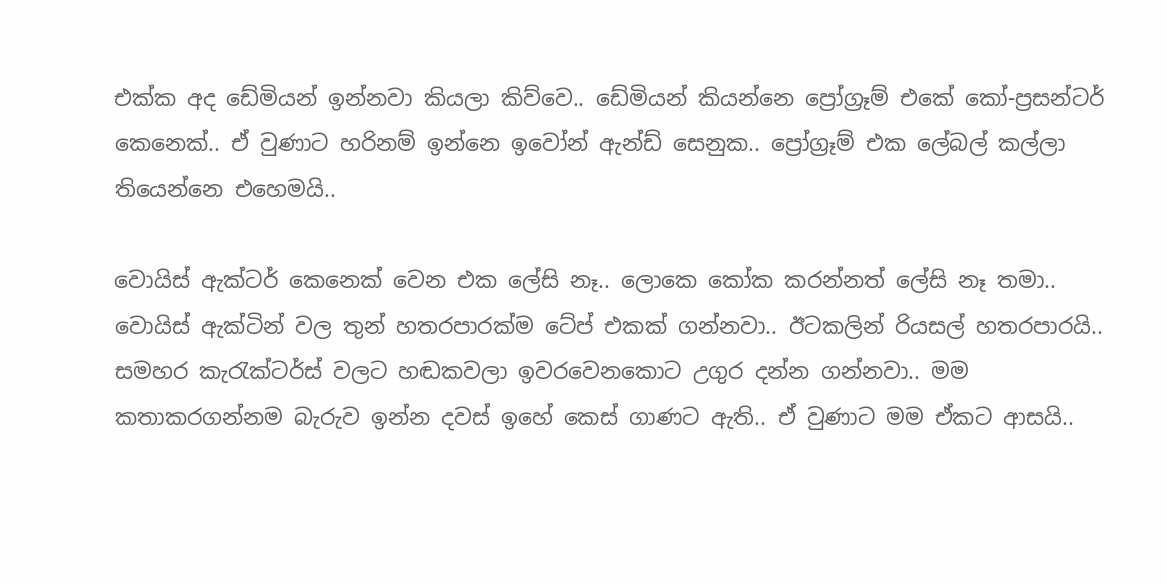එක්ක අද ඩේමියන් ඉන්නවා කියලා කිව්වෙ.. ඩේමියන් කියන්නෙ ප්‍රෝග්‍රෑම් එකේ කෝ-ප්‍රසන්ටර් කෙනෙක්.. ඒ වුණාට හරිනම් ඉන්නෙ ඉවෝන් ඇන්ඩ් සෙනුක.. ප්‍රෝග්‍රෑම් එක ලේබල් කල්ලා තියෙන්නෙ එහෙමයි..

වොයිස් ඇක්ටර් කෙනෙක් වෙන එක ලේසි නෑ.. ලොකෙ කෝක කරන්නත් ලේසි නෑ තමා.. වොයිස් ඇක්ටින් වල තුන් හතරපාරක්ම ටේප් එකක් ගන්නවා.. ඊටකලින් රියසල් හතරපාරයි.. සමහර කැරැක්ටර්ස් වලට හඬකවලා ඉවරවෙනකොට උගුර දන්න ගන්නවා.. මම කතාකරගන්නම බැරුව ඉන්න දවස් ඉහේ කෙස් ගාණට ඇති.. ඒ වුණාට මම ඒකට ආසයි..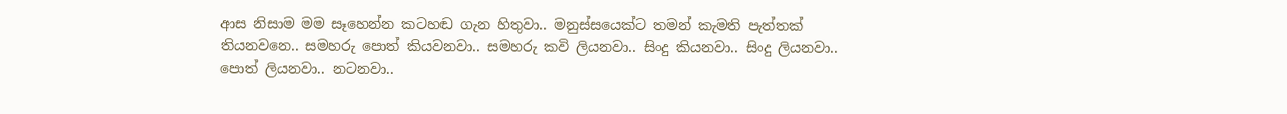ආස නිසාම මම සෑහෙන්න කටහඬ ගැන හිතුවා.. මනුස්සයෙක්ට තමන් කැමති පැත්තක් තියනවනෙ.. සමහරු පොත් කියවනවා.. සමහරු කවි ලියනවා.. සිංදු කියනවා.. සිංදු ලියනවා.. පොත් ලියනවා.. නටනවා..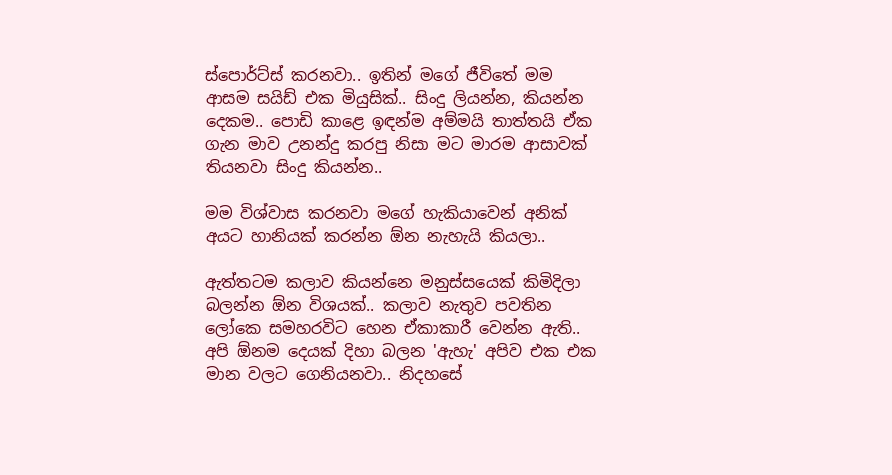ස්පොර්ට්ස් කරනවා.. ඉතින් මගේ ජීවිතේ මම ආසම සයිඩ් එක මියුසික්.. සිංදු ලියන්න, කියන්න දෙකම.. පොඩි කාළෙ ඉඳන්ම අම්මයි තාත්තයි ඒක ගැන මාව උනන්දු කරපු නිසා මට මාරම ආසාවක් තියනවා සිංදු කියන්න..

මම විශ්වාස කරනවා මගේ හැකියාවෙන් අනික් අයට හානියක් කරන්න ඕන නැහැයි කියලා..

ඇත්තටම කලාව කියන්නෙ මනුස්සයෙක් කිමිදිලා බලන්න ඕන විශයක්.. කලාව නැතුව පවතින ලෝකෙ සමහරවිට හෙන ඒකාකාරී වෙන්න ඇති.. අපි ඕනම දෙයක් දිහා බලන 'ඇහැ' අපිව එක එක මාන වලට ගෙනියනවා.. නිදහසේ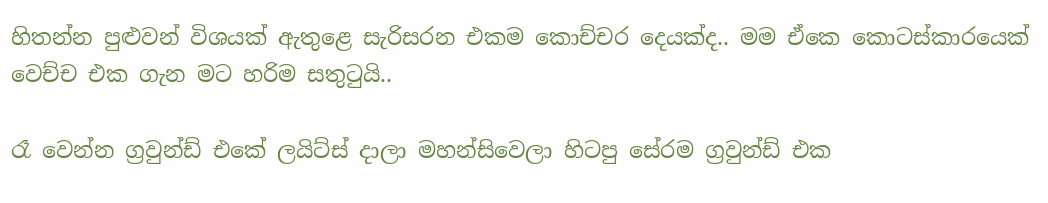හිතන්න පුළුවන් විශයක් ඇතුළෙ සැරිසරන එකම කොච්චර දෙයක්ද.. මම ඒකෙ කොටස්කාරයෙක් වෙච්ච එක ගැන මට හරිම සතුටුයි..

රෑ වෙන්න ග්‍රවුන්ඩ් එකේ ලයිට්ස් දාලා මහන්සිවෙලා හිටපු සේරම ග්‍රවුන්ඩ් එක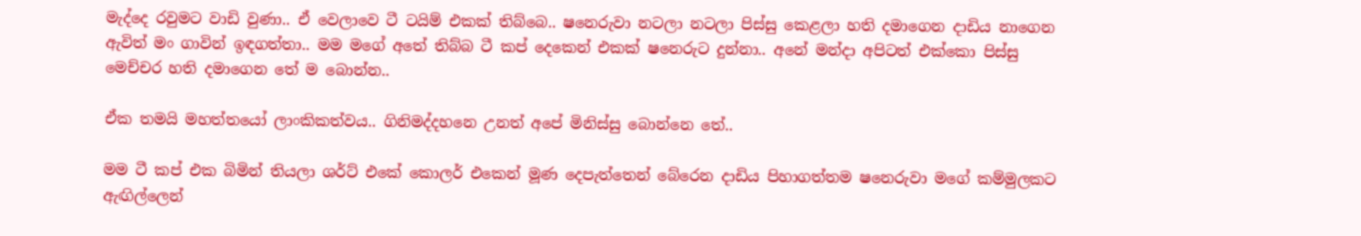මැද්දෙ රවුමට වාඩි වුණා.. ඒ වෙලාවෙ ටී ටයිම් එකක් තිබ්බෙ.. ෂනෙරුවා නටලා නටලා පිස්සු කෙළලා හති දමාගෙන දාඩිය නාගෙන ඇවිත් මං ගාවින් ඉඳගත්තා.. මම මගේ අතේ තිබ්බ ටී කප් දෙකෙන් එකක් ෂනෙරුට දුන්නා.. අනේ මන්දා අපිටත් එක්කො පිස්සු මෙච්චර හති දමාගෙන තේ ම බොන්න..

ඒක තමයි මහත්තයෝ ලාංකිකත්වය.. ගිනිමද්දහනෙ උනත් අපේ මිනිස්සු බොන්නෙ තේ..

මම ටී කප් එක බිමින් තියලා ශර්ට් එකේ කොලර් එකෙන් මූණ දෙපැත්තෙන් බේරෙන දාඩිය පිහාගත්තම ෂනෙරුවා මගේ කම්මුලකට ඇඟිල්ලෙන්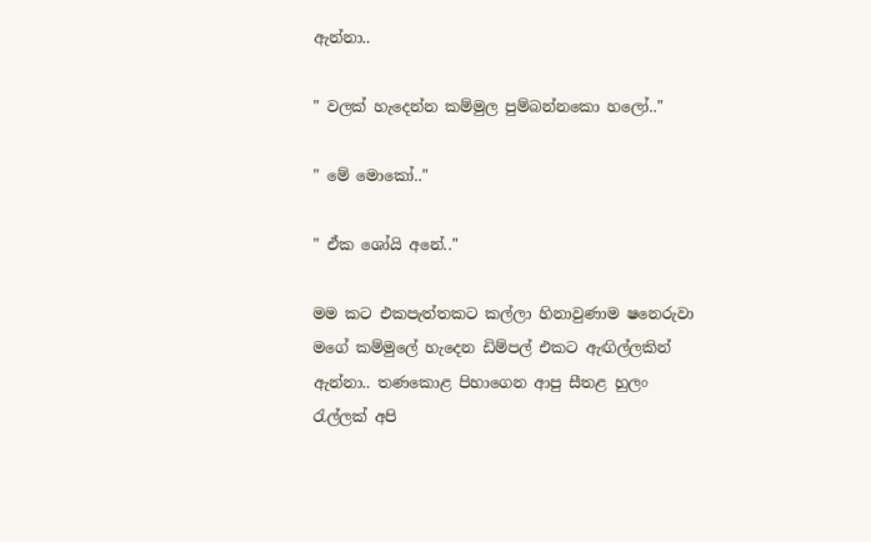ඇන්නා..

" වලක් හැදෙන්න කම්මුල පුම්බන්නකො හලෝ.."

" මේ මොකෝ.."

" ඒක ශෝයි අනේ.."

මම කට එකපැත්තකට කල්ලා හිනාවුණාම ෂනෙරුවා මගේ කම්මුලේ හැදෙන ඩිම්පල් එකට ඇඟිල්ලකින් ඇන්නා.. තණකොළ පිහාගෙන ආපු සීතළ හුලං රැල්ලක් අපි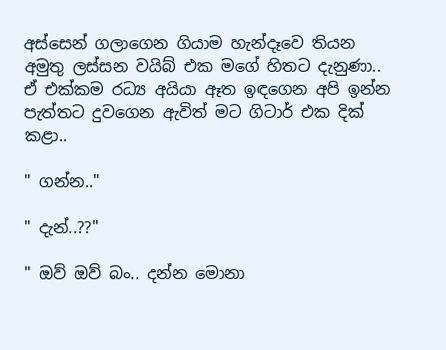අස්සෙන් ගලාගෙන ගියාම හැන්දෑවෙ තියන අමුතු ලස්සන වයිබ් එක මගේ හිතට දැනුණා.. ඒ එක්කම රධ්‍ය අයියා ඈත ඉඳගෙන අපි ඉන්න පැත්තට දුවගෙන ඇවිත් මට ගිටාර් එක දික් කළා..

" ගන්න.."

" දැන්..??"

" ඔව් ඔව් බං.. දන්න මොනා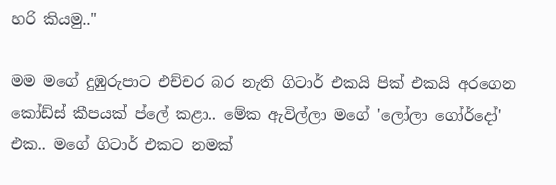හරි කියමු.."

මම මගේ දුඹුරුපාට එච්චර බර නැති ගිටාර් එකයි පික් එකයි අරගෙන කෝඩ්ස් කීපයක් ප්ලේ කළා.. මේක ඇවිල්ලා මගේ 'ලෝලා ගෝර්දෝ' එක.. මගේ ගිටාර් එකට නමක්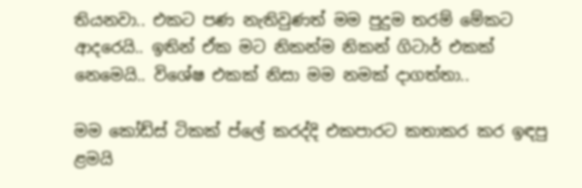තියනවා.. එකට පණ නැතිවුණත් මම පුදුම තරම් මේකට ආදරෙයි.. ඉතින් ඒක මට නිකන්ම නිකන් ගිටාර් එකක් නෙමෙයි.. විශේෂ එකක් නිසා මම නමක් දාගත්තා..

මම කෝඩ්ස් ටිකක් ප්ලේ කරද්දි එකපාරට කතාකර කර ඉඳපු ළමයි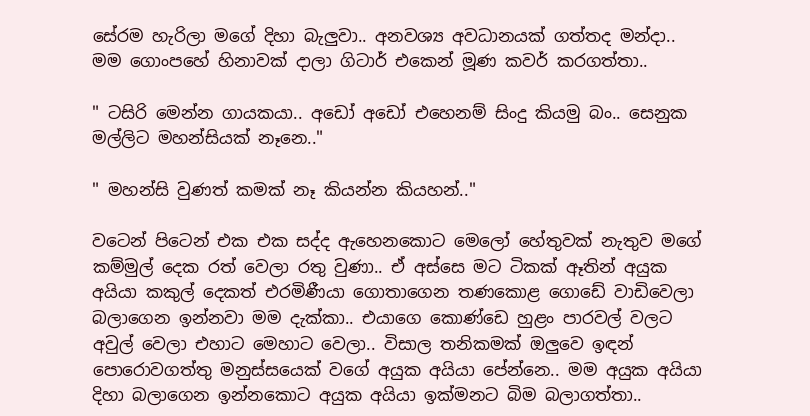සේරම හැරිලා මගේ දිහා බැලුවා.. අනවශ්‍ය අවධානයක් ගත්තද මන්දා.. මම ගොංපහේ හිනාවක් දාලා ගිටාර් එකෙන් මූණ කවර් කරගත්තා..

" ටසිරි මෙන්න ගායකයා.. අඩෝ අඩෝ එහෙනම් සිංදු කියමු බං.. සෙනුක මල්ලිට මහන්සියක් නෑනෙ.."

" මහන්සි වුණත් කමක් නෑ කියන්න කියහන්.."

වටෙන් පිටෙන් එක එක සද්ද ඇහෙනකොට මෙලෝ හේතුවක් නැතුව මගේ කම්මුල් දෙක රත් වෙලා රතු වුණා.. ඒ අස්සෙ මට ටිකක් ඈතින් අයුක අයියා කකුල් දෙකත් එරමිණීයා ගොතාගෙන තණකොළ ගොඩේ වාඩිවෙලා බලාගෙන ඉන්නවා මම දැක්කා.. එයාගෙ කොණ්ඩෙ හුළං පාරවල් වලට අවුල් වෙලා එහාට මෙහාට වෙලා.. විසාල තනිකමක් ඔලුවෙ ඉඳන් පොරොවගත්තු මනුස්සයෙක් වගේ අයුක අයියා පේන්නෙ.. මම අයුක අයියා දිහා බලාගෙන ඉන්නකොට අයුක අයියා ඉක්මනට බිම බලාගත්තා..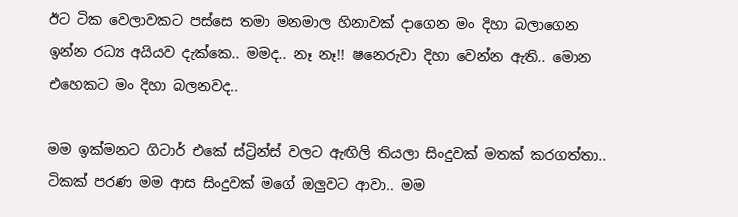ඊට ටික වෙලාවකට පස්සෙ තමා මනමාල හිනාවක් දාගෙන මං දිහා බලාගෙන ඉන්න රධ්‍ය අයියව දැක්කෙ.. මමද.. නෑ නෑ!! ෂනෙරුවා දිහා වෙන්න ඇති.. මොන එහෙකට මං දිහා බලනවද..

මම ඉක්මනට ගිටාර් එකේ ස්ට්‍රින්ස් වලට ඇඟිලි තියලා සිංදුවක් මතක් කරගත්තා.. ටිකක් පරණ මම ආස සිංදුවක් මගේ ඔලුවට ආවා.. මම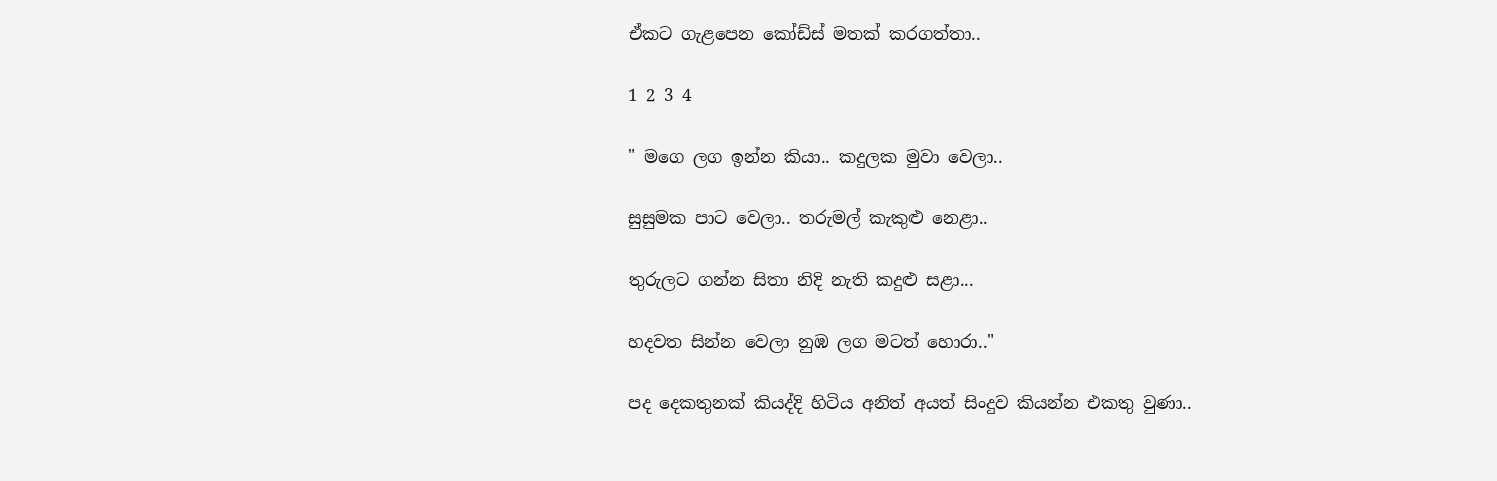ඒකට ගැළපෙන කෝඩ්ස් මතක් කරගත්තා..

1 2 3 4

" මගෙ ලග ඉන්න කියා.. කදුලක මුවා වෙලා..

සුසුමක පාට වෙලා.. තරුමල් කැකුළු නෙළා..

තුරුලට ගන්න සිතා නිදි නැති කදුළු සළා...

හදවත සින්න වෙලා නුඹ ලග මටත් හොරා.."

පද දෙකතුනක් කියද්දි හිටිය අනිත් අයත් සිංදුව කියන්න එකතු වුණා..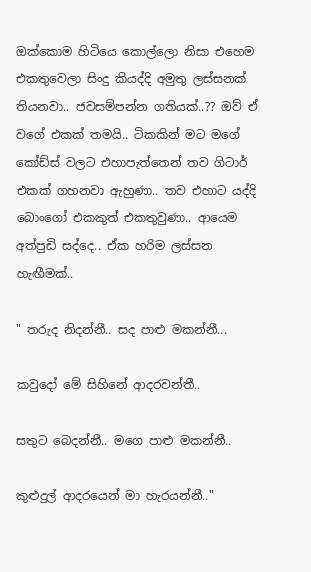ඔක්කොම හිටියෙ කොල්ලො නිසා එහෙම එකතුවෙලා සිංදු කියද්දි අමුතු ලස්සනක් තියනවා.. ජවසම්පන්න ගතියක්..?? ඔව් ඒ වගේ එකක් තමයි.. ටිකකින් මට මගේ කෝඩ්ස් වලට එහාපැත්තෙන් තව ගිටාර් එකක් ගහනවා ඇහුණා.. තව එහාට යද්දි බොංගෝ එකකුත් එකතුවුණා.. ආයෙම අත්පුඩි සද්දෙ.. ඒක හරිම ලස්සන හැඟීමක්..

" තරුද නිදන්නී.. සද පාළු මකන්නී...

කවුදෝ මේ සිහිනේ ආදරවන්තී..

සතුට බෙදන්නී.. මගෙ පාළු මකන්නී..

කුළුදුල් ආදරයෙන් මා හැරයන්නී.."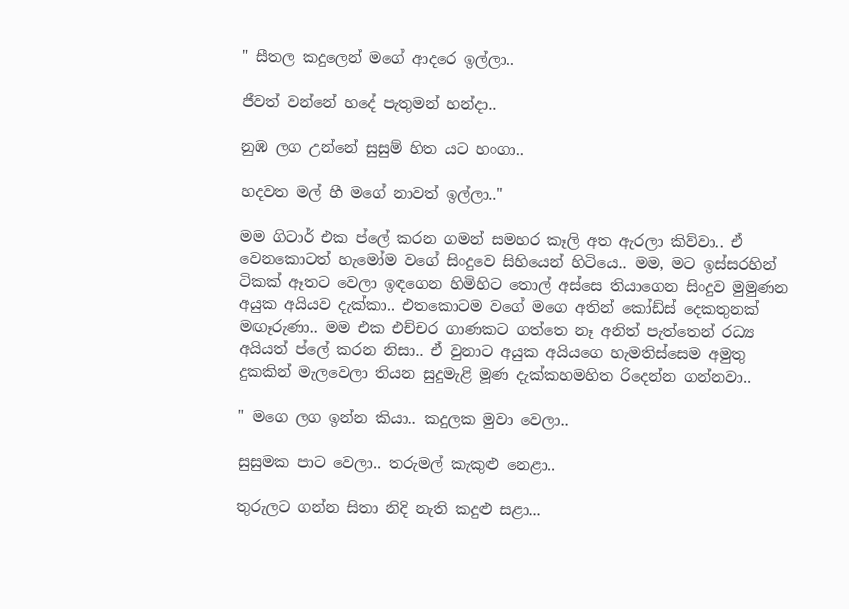" සීතල කදුලෙන් මගේ ආදරෙ ඉල්ලා..

ජීවත් වන්නේ හදේ පැතුමන් හන්දා..

නුඹ ලග උන්නේ සුසුම් හිත යට හංගා..

හදවත මල් හී මගේ නාවත් ඉල්ලා.."

මම ගිටාර් එක ප්ලේ කරන ගමන් සමහර කෑලි අත ඇරලා කිව්වා.. ඒ වෙනකොටත් හැමෝම වගේ සිංදුවෙ සිහියෙන් හිටියෙ.. මම, මට ඉස්සරහින් ටිකක් ඈතට වෙලා ඉඳගෙන හිමිහිට තොල් අස්සෙ තියාගෙන සිංදුව මුමුණන අයුක අයියව දැක්කා.. එතකොටම වගේ මගෙ අතින් කෝඩ්ස් දෙකතුනක් මඟෑරුණා.. මම එක එච්චර ගාණකට ගත්තෙ නෑ අනිත් පැත්තෙන් රධ්‍ය අයියත් ප්ලේ කරන නිසා.. ඒ වුනාට අයුක අයියගෙ හැමතිස්සෙම අමුතු දුකකින් මැලවෙලා තියන සුදුමැළි මූණ දැක්කහමහිත රිදෙන්න ගන්නවා..

" මගෙ ලග ඉන්න කියා.. කදුලක මුවා වෙලා..

සුසුමක පාට වෙලා.. තරුමල් කැකුළු නෙළා..

තුරුලට ගන්න සිතා නිදි නැති කදුළු සළා...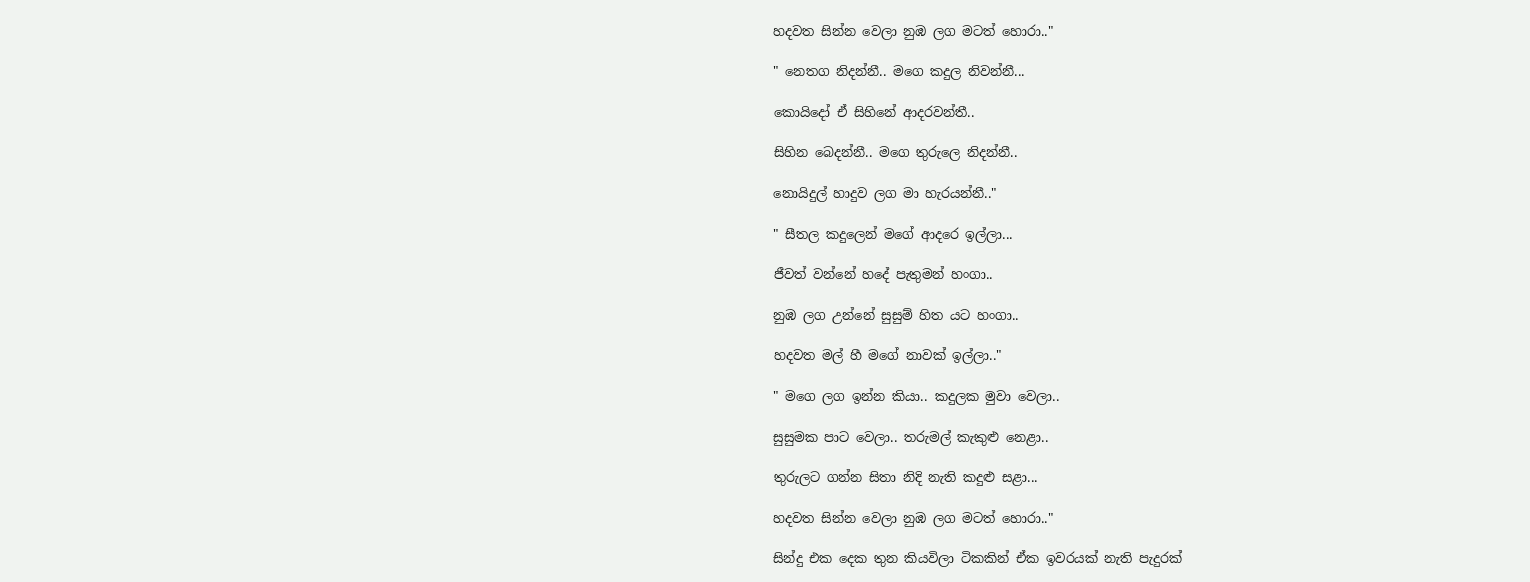හදවත සින්න වෙලා නුඹ ලග මටත් හොරා.."

" නෙතග නිදන්නී.. මගෙ කදුල නිවන්නී...

කොයිදෝ ඒ සිහිනේ ආදරවන්තී..

සිහින බෙදන්නී.. මගෙ තුරුලෙ නිදන්නී..

නොයිදුල් හාදුව ලග මා හැරයන්නී.."

" සීතල කදුලෙන් මගේ ආදරෙ ඉල්ලා...

ජීවත් වන්නේ හදේ පැතුමන් හංගා..

නුඹ ලග උන්නේ සුසුම් හිත යට හංගා..

හදවත මල් හී මගේ නාවක් ඉල්ලා.."

" මගෙ ලග ඉන්න කියා.. කදුලක මුවා වෙලා..

සුසුමක පාට වෙලා.. තරුමල් කැකුළු නෙළා..

තුරුලට ගන්න සිතා නිදි නැති කදුළු සළා...

හදවත සින්න වෙලා නුඹ ලග මටත් හොරා.."

සින්දු එක දෙක තුන කියවිලා ටිකකින් ඒක ඉවරයක් නැති පැදුරක්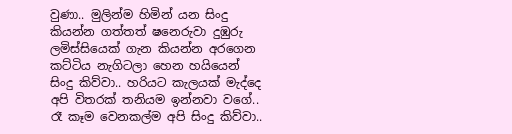වුණා.. මුලින්ම හිමින් යන සිංදු කියන්න ගත්තත් ෂනෙරුවා දුඹුරු ලමිස්සියෙක් ගැන කියන්න අරගෙන කට්ටිය නැගිටලා හෙන හයියෙන් සිංදු කිව්වා.. හරියට කැලයක් මැද්දෙ අපි විතරක් තනියම ඉන්නවා වගේ.. රෑ කෑම වෙනකල්ම අපි සිංදු කිව්වා..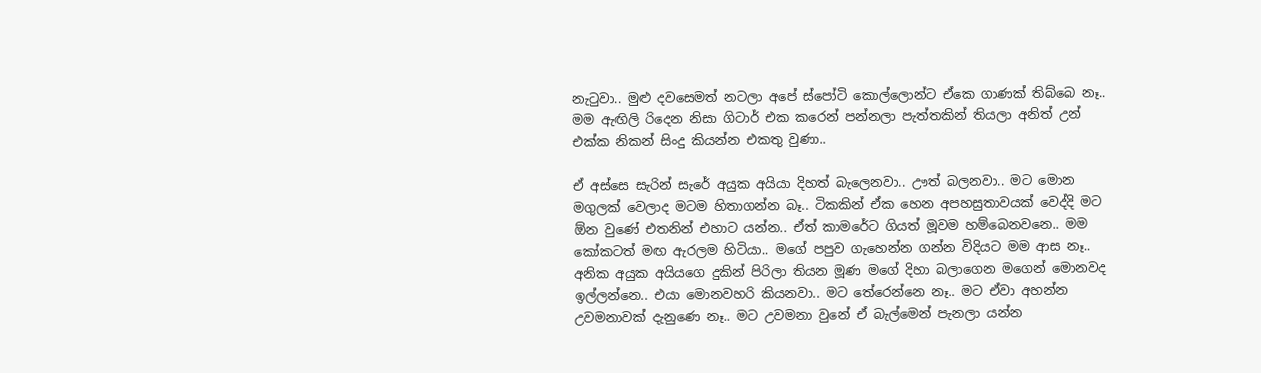නැටුවා.. මුළු දවසෙමත් නටලා අපේ ස්පෝටි කොල්ලොන්ට ඒකෙ ගාණක් තිබ්බෙ නෑ.. මම ඇඟිලි රිදෙන නිසා ගිටාර් එක කරෙන් පන්නලා පැත්තකින් තියලා අනිත් උන් එක්ක නිකන් සිංදු කියන්න එකතු වුණා..

ඒ අස්සෙ සැරින් සැරේ අයුක අයියා දිහත් බැලෙනවා.. ඌත් බලනවා.. මට මොන මගුලක් වෙලාද මටම හිතාගන්න බෑ.. ටිකකින් ඒක හෙන අපහසුතාවයක් වෙද්දි මට ඕන වුණේ එතනින් එහාට යන්න.. ඒත් කාමරේට ගියත් මූවම හම්බෙනවනෙ.. මම කෝකටත් මඟ ඇරලම හිටියා.. මගේ පපුව ගැහෙන්න ගන්න විදියට මම ආස නෑ.. අනික අයුක අයියගෙ දුකින් පිරිලා තියන මූණ මගේ දිහා බලාගෙන මගෙන් මොනවද ඉල්ලන්නෙ.. එයා මොනවහරි කියනවා.. මට තේරෙන්නෙ නෑ.. මට ඒවා අහන්න උවමනාවක් දැනුණෙ නෑ.. මට උවමනා වුනේ ඒ බැල්මෙන් පැනලා යන්න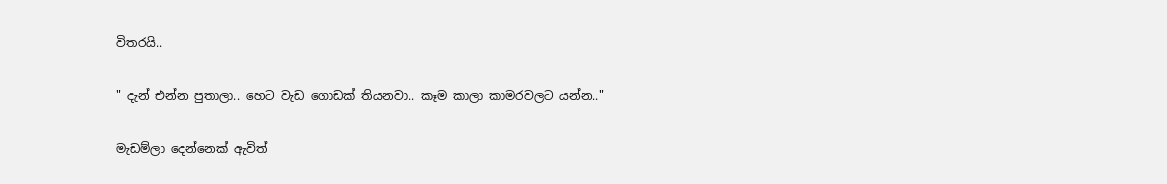විතරයි..

" දැන් එන්න පුතාලා.. හෙට වැඩ ගොඩක් තියනවා.. කෑම කාලා කාමරවලට යන්න.."

මැඩම්ලා දෙන්නෙක් ඇවිත්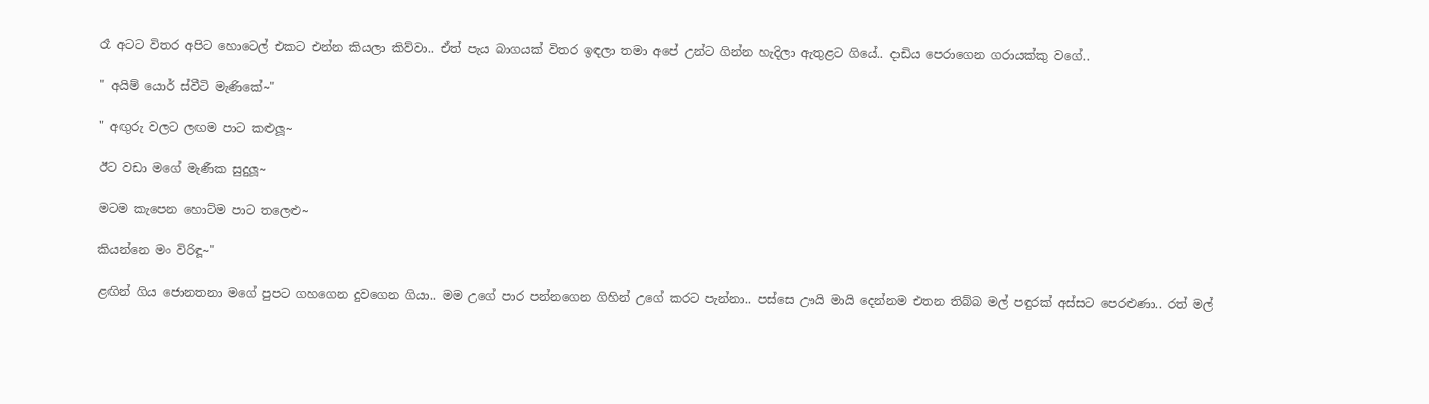රෑ අටට විතර අපිට හොටෙල් එකට එන්න කියලා කිව්වා.. ඒත් පැය බාගයක් විතර ඉඳලා තමා අපේ උන්ට ගින්න හැදිලා ඇතුළට ගියේ.. දාඩිය පෙරාගෙන ගරායක්කු වගේ..

" අයිම් යොර් ස්වීටි මැණිකේ~"

" අඟුරු වලට ලඟම පාට කළුලූ~

ඊට වඩා මගේ මැණීක සුදුලූ~

මටම කැපෙන හොට්ම පාට තලෙළු~

කියන්නෙ මං විරිඳූ~"

ළඟින් ගිය ජොනතනා මගේ පුපට ගහගෙන දුවගෙන ගියා.. මම උගේ පාර පන්නගෙන ගිහින් උගේ කරට පැන්නා.. පස්සෙ ඌයි මායි දෙන්නම එතන තිබ්බ මල් පඳුරක් අස්සට පෙරළුණා.. රත් මල්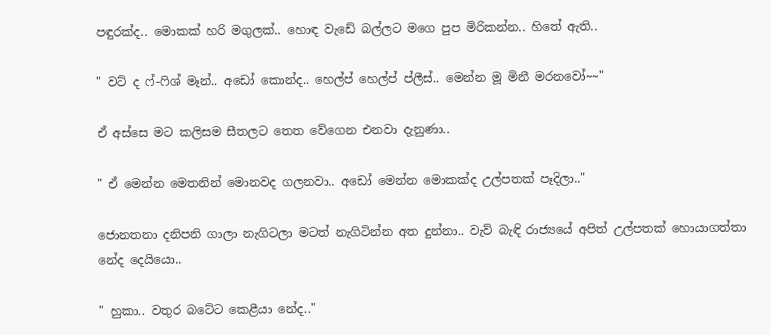පඳුරක්ද.. මොකක් හරි මගුලක්.. හොඳ වැඩේ බල්ලට මගෙ පුප මිරිකන්න.. හිතේ ඇති..

" වට් ද ෆ්-ෆිශ් මෑන්.. අඩෝ කොන්ද.. හෙල්ප් හෙල්ප් ප්ලීස්.. මෙන්න මූ මිනී මරනවෝ~~"

ඒ අස්සෙ මට කලිසම සීතලට තෙත වේගෙන එනවා දැනුණා..

" ඒ මෙන්න මෙතනින් මොනවද ගලනවා.. අඩෝ මෙන්න මොකක්ද උල්පතක් පෑදිලා.."

ජොනතනා දනිපනි ගාලා නැගිටලා මටත් නැගිටින්න අත දුන්නා.. වැව් බැඳි රාජ්‍යයේ අපිත් උල්පතක් හොයාගත්තා නේද දෙයියො..

" හුකා.. වතුර බටේට කෙළීයා නේද.."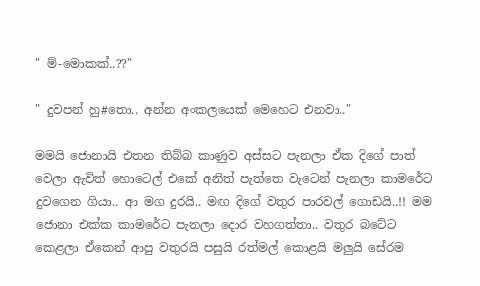" ම්-මොකක්..??"

" දුවපන් හු#තො.. අන්න අංකලයෙක් මෙහෙට එනවා.."

මමයි ජොනායි එතන තිබ්බ කාණුව අස්සට පැනලා ඒක දිගේ පාත් වෙලා ඇවිත් හොටෙල් එකේ අනිත් පැත්තෙ වැටෙන් පැනලා කාමරේට දුවගෙන ගියා.. ආ මග දුරයි.. මඟ දිගේ වතුර පාරවල් ගොඩයි..!! මම ජොනා එක්ක කාමරේට පැනලා දොර වහගත්තා.. වතුර බටේට කෙළලා ඒකෙන් ආපු වතුරයි පසුයි රත්මල් කොළයි මලුයි සේරම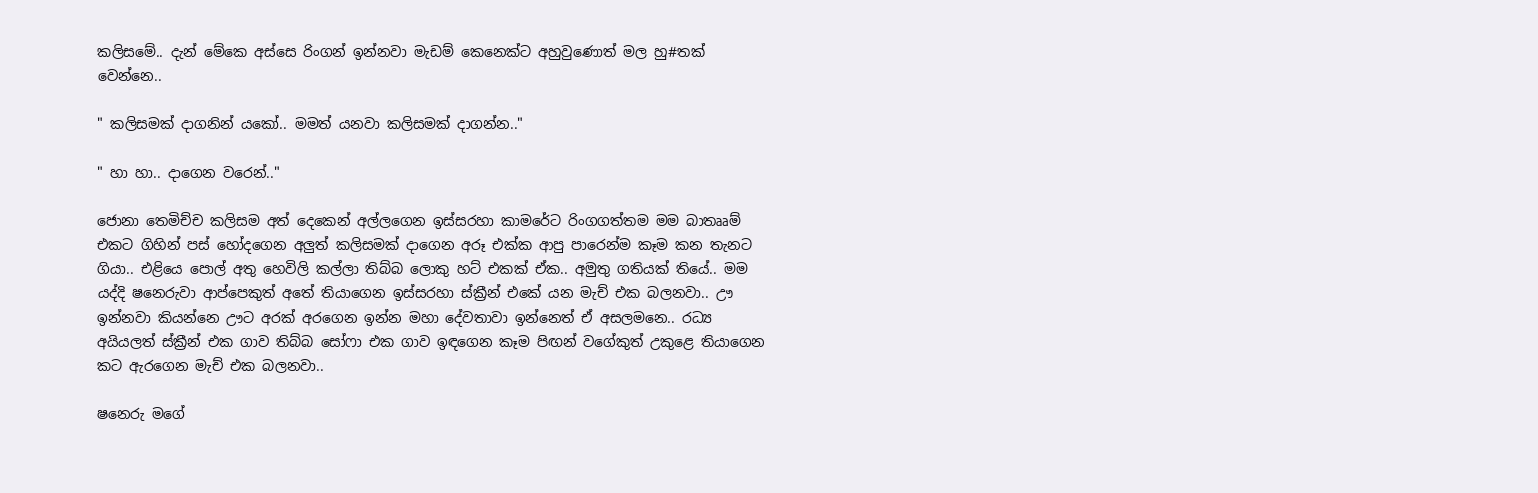කලිසමේ.. දැන් මේකෙ අස්සෙ රිංගන් ඉන්නවා මැඩම් කෙනෙක්ට අහුවුණොත් මල හු#තක් වෙන්නෙ..

" කලිසමක් දාගනින් යකෝ.. මමත් යනවා කලිසමක් දාගන්න.."

" හා හා.. දාගෙන වරෙන්.."

ජොනා තෙමිච්ච කලිසම අත් දෙකෙන් අල්ලගෙන ඉස්සරහා කාමරේට රිංගගත්තම මම බාතෲම් එකට ගිහින් පස් හෝදගෙන අලුත් කලිසමක් දාගෙන අරූ එක්ක ආපු පාරෙන්ම කෑම කන තැනට ගියා.. එළියෙ පොල් අතු හෙවිලි කල්ලා තිබ්බ ලොකු හට් එකක් ඒක.. අමුතු ගතියක් තියේ.. මම යද්දි ෂනෙරුවා ආප්පෙකුත් අතේ තියාගෙන ඉස්සරහා ස්ක්‍රීන් එකේ යන මැච් එක බලනවා.. ඌ ඉන්නවා කියන්නෙ ඌට අරක් අරගෙන ඉන්න මහා දේවතාවා ඉන්නෙත් ඒ අසලමනෙ.. රධ්‍ය අයියලත් ස්ක්‍රීන් එක ගාව තිබ්බ සෝෆා එක ගාව ඉඳගෙන කෑම පිඟන් වගේකුත් උකුළෙ තියාගෙන කට ඇරගෙන මැච් එක බලනවා..

ෂනෙරු මගේ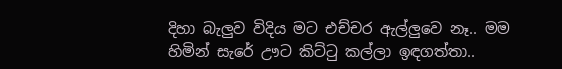දිහා බැලුව විදිය මට එච්චර ඇල්ලුවෙ නෑ.. මම හිමින් සැරේ ඌට කිට්ටු කල්ලා ඉඳගත්තා..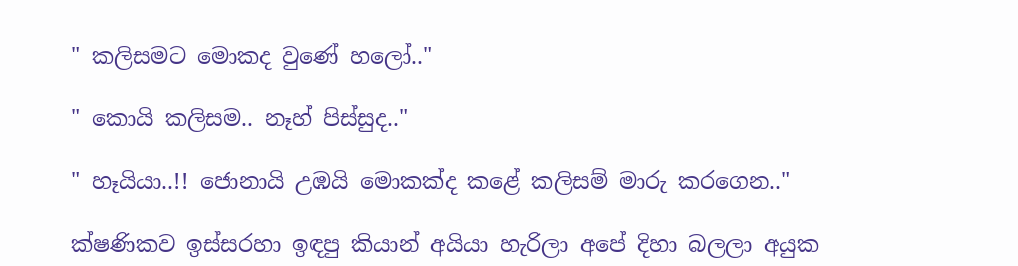" කලිසමට මොකද වුණේ හලෝ.."

" කොයි කලිසම.. නෑහ් පිස්සුද.."

" හෑයියා..!! ජොනායි උඹයි මොකක්ද කළේ කලිසම් මාරු කරගෙන.."

ක්ෂණිකව ඉස්සරහා ඉඳපු කියාන් අයියා හැරිලා අපේ දිහා බලලා අයුක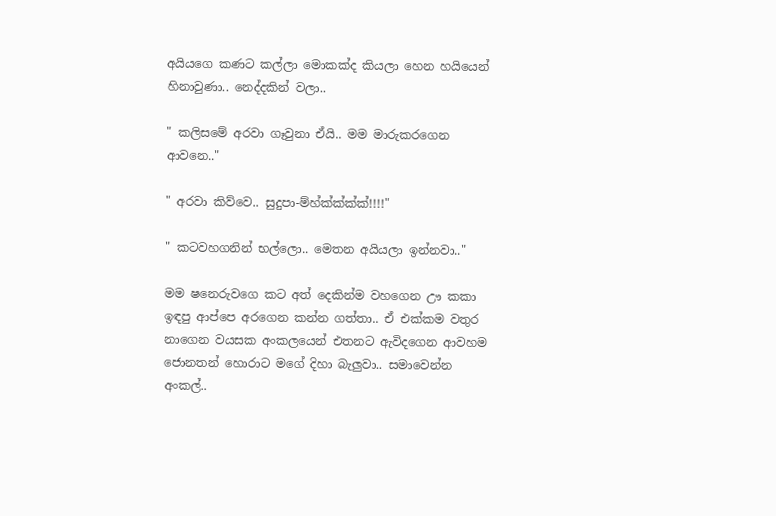අයියගෙ කණට කල්ලා මොකක්ද කියලා හෙන හයියෙන් හිනාවුණා.. නෙද්දකින් වලා..

" කලිසමේ අරවා ගෑවුනා ඒයි.. මම මාරුකරගෙන ආවනෙ.."

" අරවා කිව්වෙ.. සුදුපා-ම්හ්ක්ක්ක්ක්!!!!"

" කටවහගනින් භල්ලො.. මෙතන අයියලා ඉන්නවා.."

මම ෂනෙරුවගෙ කට අත් දෙකින්ම වහගෙන ඌ කකා ඉඳපු ආප්පෙ අරගෙන කන්න ගත්තා.. ඒ එක්කම වතුර නාගෙන වයසක අංකලයෙන් එතනට ඇවිදගෙන ආවහම ජොනතන් හොරාට මගේ දිහා බැලුවා.. සමාවෙන්න අංකල්..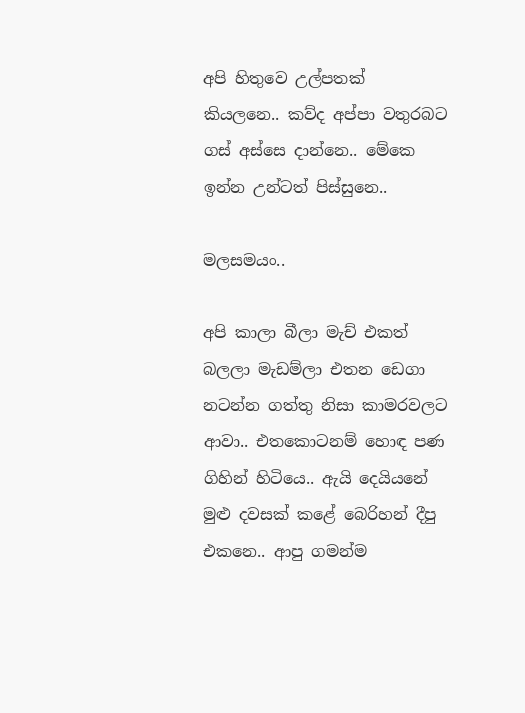අපි හිතුවෙ උල්පතක් කියලනෙ.. කව්ද අප්පා වතුරබට ගස් අස්සෙ දාන්නෙ.. මේකෙ ඉන්න උන්ටත් පිස්සුනෙ..

මලසමයං..

අපි කාලා බීලා මැච් එකත් බලලා මැඩම්ලා එතන ඩෙගා නටන්න ගත්තු නිසා කාමරවලට ආවා.. එතකොටනම් හොඳ පණ ගිහින් හිටියෙ.. ඇයි දෙයියනේ මුළු දවසක් කළේ බෙරිහන් දීපු එකනෙ.. ආපු ගමන්ම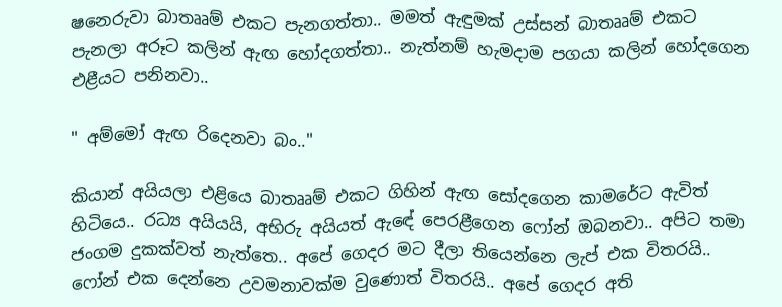ෂනෙරුවා බාතෲම් එකට පැනගත්තා.. මමත් ඇඳුමක් උස්සන් බාතෲම් එකට පැනලා අරූට කලින් ඇඟ හෝදගත්තා.. නැත්නම් හැමදාම පගයා කලින් හෝදගෙන එළීයට පනිනවා..

" අම්මෝ ඇඟ රිදෙනවා බං.."

කියාන් අයියලා එළියෙ බාතෲම් එකට ගිහින් ඇඟ සෝදගෙන කාමරේට ඇවිත් හිටියෙ.. රධ්‍ය අයියයි, අභිරු අයියත් ඇඳේ පෙරළීගෙන ෆෝන් ඔබනවා.. අපිට තමා ජංගම දුකක්වත් නැත්තෙ.. අපේ ගෙදර මට දීලා තියෙන්නෙ ලැප් එක විතරයි.. ෆෝන් එක දෙන්නෙ උවමනාවක්ම වුණොත් විතරයි.. අපේ ගෙදර අති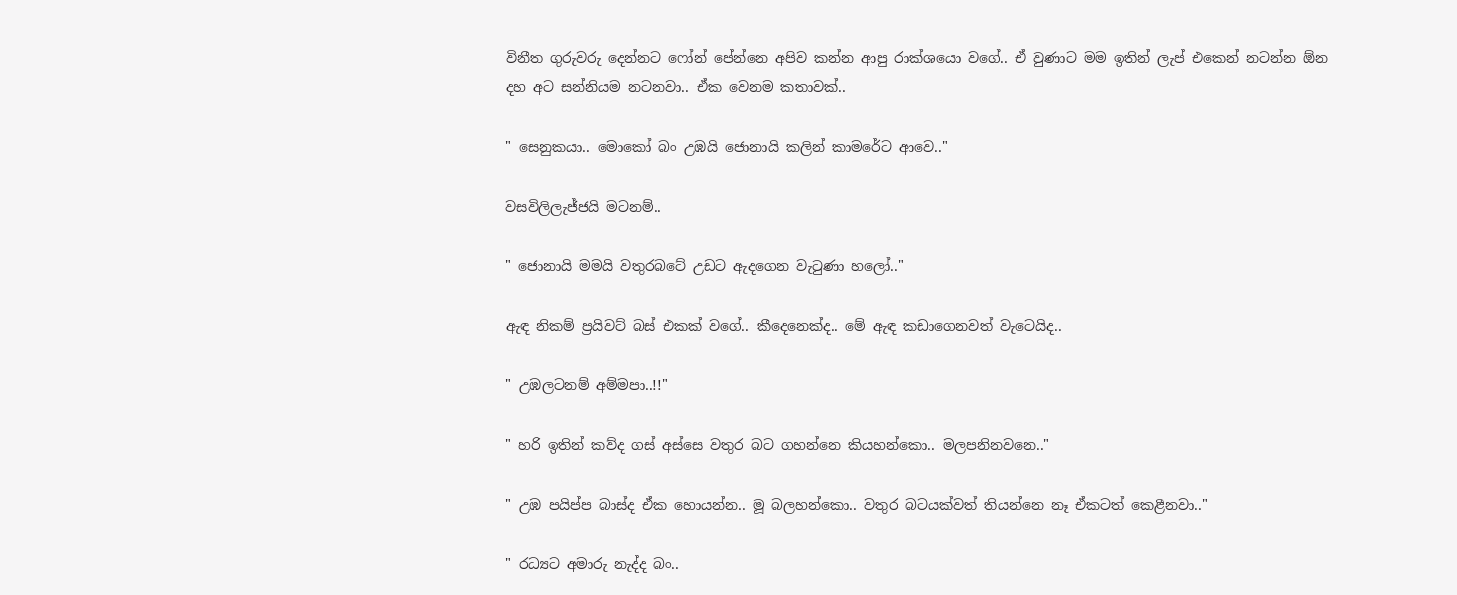විනීත ගුරුවරු දෙන්නට ෆෝන් පේන්නෙ අපිව කන්න ආපු රාක්ශයො වගේ.. ඒ වුණාට මම ඉතින් ලැප් එකෙන් නටන්න ඕන දහ අට සන්නියම නටනවා.. ඒක වෙනම කතාවක්..

" සෙනුකයා.. මොකෝ බං උඹයි ජොනායි කලින් කාමරේට ආවෙ.."

වසවිලිලැජ්ජයි මටනම්..

" ජොනායි මමයි වතුරබටේ උඩට ඇදගෙන වැටුණා හලෝ.."

ඇඳ නිකම් ප්‍රයිවට් බස් එකක් වගේ.. කීදෙනෙක්ද.. මේ ඇඳ කඩාගෙනවත් වැටෙයිද..

" උඹලටනම් අම්මපා..!!"

" හරි ඉතින් කව්ද ගස් අස්සෙ වතුර බට ගහන්නෙ කියහන්කො.. මලපනිනවනෙ.."

" උඹ පයිප්ප බාස්ද ඒක හොයන්න.. මූ බලහන්කො.. වතුර බටයක්වත් තියන්නෙ නෑ ඒකටත් කෙළීනවා.."

" රධ්‍යට අමාරු නැද්ද බං..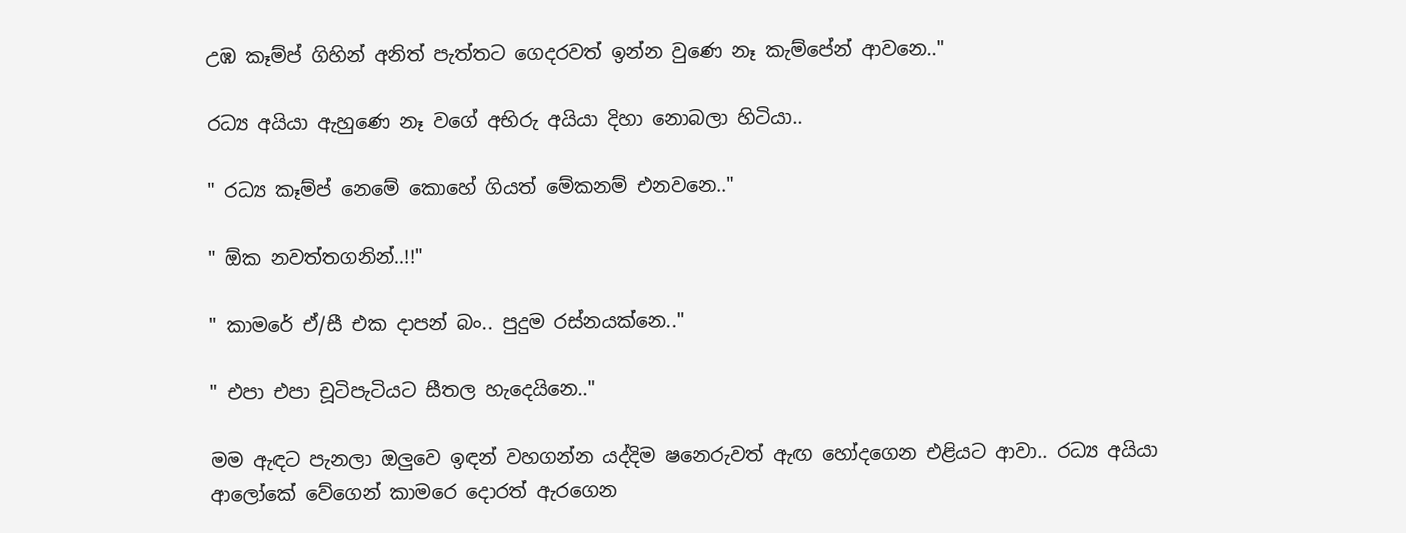උඹ කෑම්ප් ගිහින් අනිත් පැත්තට ගෙදරවත් ඉන්න වුණෙ නෑ කැම්පේන් ආවනෙ.."

රධ්‍ය අයියා ඇහුණෙ නෑ වගේ අභිරු අයියා දිහා නොබලා හිටියා..

" රධ්‍ය කෑම්ප් නෙමේ කොහේ ගියත් මේකනම් එනවනෙ.."

" ඕක නවත්තගනින්..!!"

" කාමරේ ඒ/සී එක දාපන් බං.. පුදුම රස්නයක්නෙ.."

" එපා එපා චූටිපැටියට සීතල හැදෙයිනෙ.."

මම ඇඳට පැනලා ඔලුවෙ ඉඳන් වහගන්න යද්දිම ෂනෙරුවත් ඇඟ හෝදගෙන එළියට ආවා.. රධ්‍ය අයියා ආලෝකේ වේගෙන් කාමරෙ දොරත් ඇරගෙන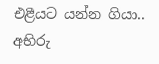එළීයට යන්න ගියා.. අභිරු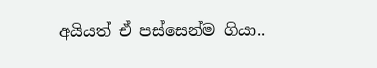අයියත් ඒ පස්සෙන්ම ගියා..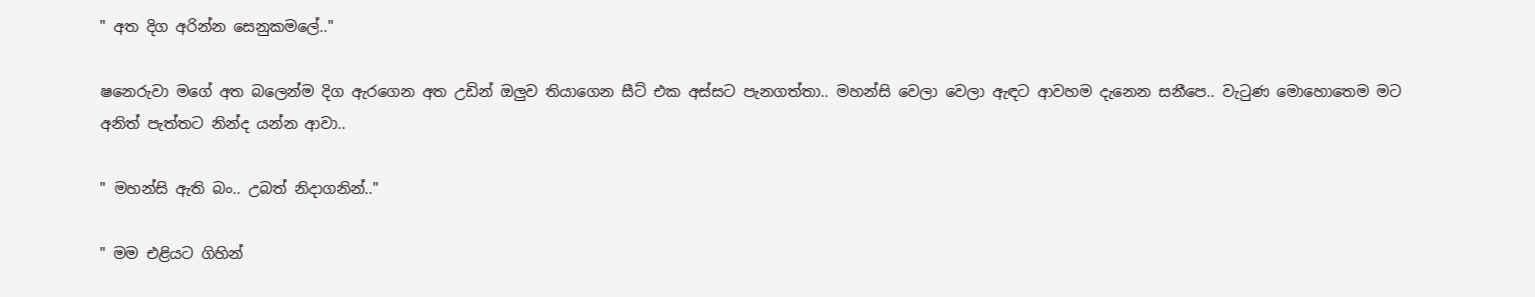" අත දිග අරින්න සෙනුකමලේ.."

ෂනෙරුවා මගේ අත බලෙන්ම දිග ඇරගෙන අත උඩින් ඔලුව තියාගෙන සීට් එක අස්සට පැනගත්තා.. මහන්සි වෙලා වෙලා ඇඳට ආවහම දැනෙන සනීපෙ.. වැටුණ මොහොතෙම මට අනිත් පැත්තට නින්ද යන්න ආවා..

" මහන්සි ඇති බං.. උබත් නිදාගනින්.."

" මම එළියට ගිහින්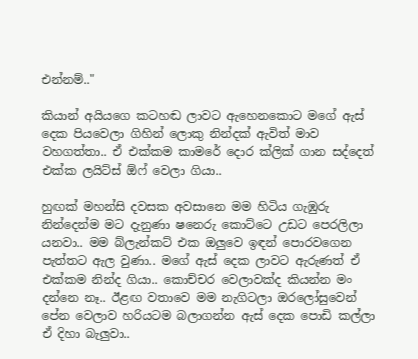එන්නම්.."

කියාන් අයියගෙ කටහඬ ලාවට ඇහෙනකොට මගේ ඇස් දෙක පියවෙලා ගිහින් ලොකු නින්දක් ඇවිත් මාව වහගත්තා.. ඒ එක්කම කාමරේ දොර ක්ලික් ගාන සද්දෙත් එක්ක ලයිට්ස් ඕෆ් වෙලා ගියා..

හුඟක් මහන්සි දවසක අවසානෙ මම හිටිය ගැඹුරු නින්දෙන්ම මට දැනුණා ෂනෙරු කොට්ටෙ උඩට පෙරලිලා යනවා.. මම බ්ලැන්කට් එක ඔලුවෙ ඉඳන් පොරවගෙන පැත්තට ඇල වුණා.. මගේ ඇස් දෙක ලාවට ඇරුණත් ඒ එක්කම නින්ද ගියා.. කොච්චර වෙලාවක්ද කියන්න මං දන්නෙ නෑ.. ඊළඟ වතාවෙ මම නැගිටලා ඔරලෝසුවෙන් පේන වෙලාව හරියටම බලාගන්න ඇස් දෙක පොඩි කල්ලා ඒ දිහා බැලුවා..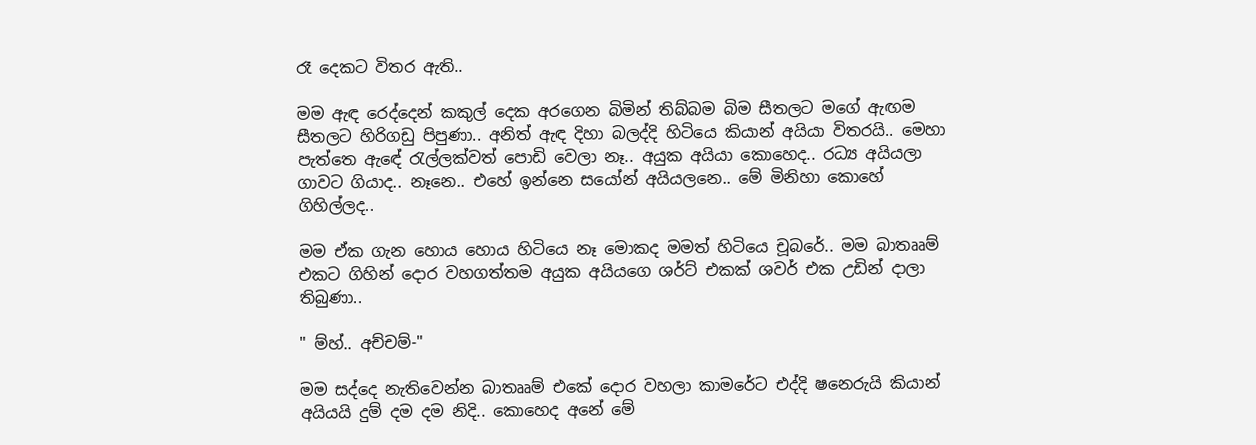රෑ දෙකට විතර ඇති..

මම ඇඳ රෙද්දෙන් කකුල් දෙක අරගෙන බිමින් තිබ්බම බිම සීතලට මගේ ඇඟම සීතලට හිරිගඩු පිපුණා.. අනිත් ඇඳ දිහා බලද්දි හිටියෙ කියාන් අයියා විතරයි.. මෙහා පැත්තෙ ඇඳේ රැල්ලක්වත් පොඩි වෙලා නෑ.. අයුක අයියා කොහෙද.. රධ්‍ය අයියලා ගාවට ගියාද.. නෑනෙ.. එහේ ඉන්නෙ සයෝන් අයියලනෙ.. මේ මිනිහා කොහේ ගිහිල්ලද..

මම ඒක ගැන හොය හොය හිටියෙ නෑ මොකද මමත් හිටියෙ චූබරේ.. මම බාතෲම් එකට ගිහින් දොර වහගත්තම අයුක අයියගෙ ශර්ට් එකක් ශවර් එක උඩින් දාලා තිබුණා..

" ම්හ්.. අච්චම්-"

මම සද්දෙ නැතිවෙන්න බාතෲම් එකේ දොර වහලා කාමරේට එද්දි ෂනෙරුයි කියාන් අයියයි දුම් දම දම නිදි.. කොහෙද අනේ මේ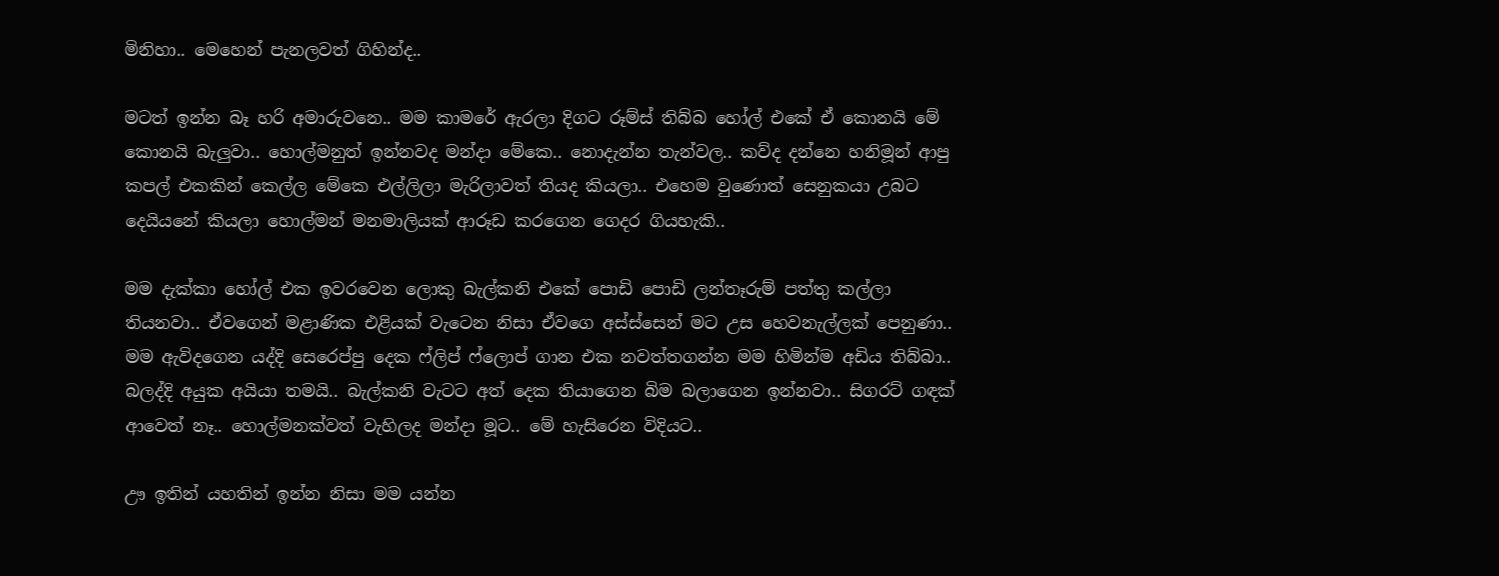මිනිහා.. මෙහෙන් පැනලවත් ගිහින්ද..

මටත් ඉන්න බෑ හරි අමාරුවනෙ.. මම කාමරේ ඇරලා දිගට රූම්ස් තිබ්බ හෝල් එකේ ඒ කොනයි මේ කොනයි බැලුවා.. හොල්මනුත් ඉන්නවද මන්දා මේකෙ.. නොදැන්න තැන්වල.. කව්ද දන්නෙ හනිමූන් ආපු කපල් එකකින් කෙල්ල මේකෙ එල්ලිලා මැරිලාවත් තියද කියලා.. එහෙම වුණොත් සෙනුකයා උබට දෙයියනේ කියලා හොල්මන් මනමාලියක් ආරූඩ කරගෙන ගෙදර ගියහැකි..

මම දැක්කා හෝල් එක ඉවරවෙන ලොකු බැල්කනි එකේ පොඩි පොඩි ලන්තෑරුම් පත්තු කල්ලා තියනවා.. ඒවගෙන් මළාණික එළියක් වැටෙන නිසා ඒවගෙ අස්ස්සෙන් මට උස හෙවනැල්ලක් පෙනුණා.. මම ඇවිදගෙන යද්දි සෙරෙප්පු දෙක ෆ්ලිප් ෆ්ලොප් ගාන එක නවත්තගන්න මම හිමින්ම අඩිය තිබ්බා.. බලද්දි අයුක අයියා තමයි.. බැල්කනි වැටට අත් දෙක තියාගෙන බිම බලාගෙන ඉන්නවා.. සිගරට් ගඳක් ආවෙත් නෑ.. හොල්මනක්වත් වැහිලද මන්දා මූට.. මේ හැසිරෙන විදියට..

ඌ ඉතින් යහතින් ඉන්න නිසා මම යන්න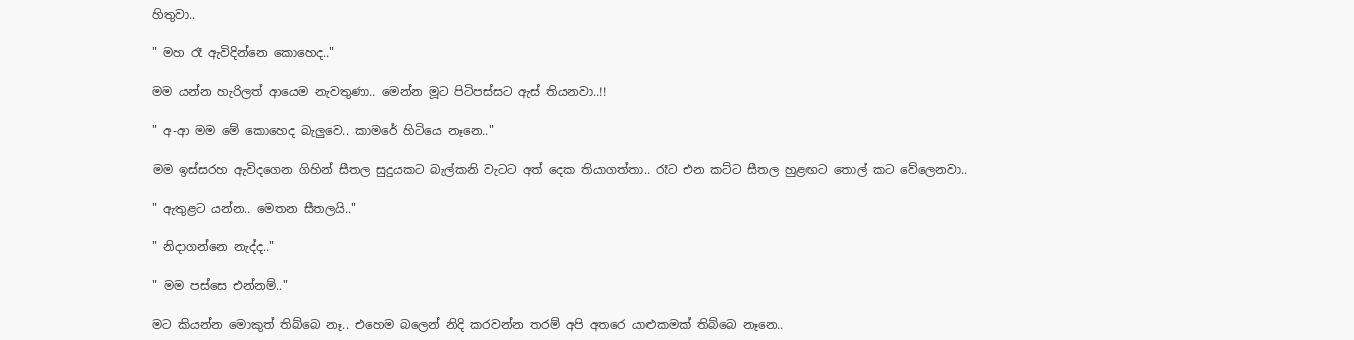හිතුවා..

" මහ රෑ ඇවිදින්නෙ කොහෙද.."

මම යන්න හැරිලත් ආයෙම නැවතුණා.. මෙන්න මූට පිටිපස්සට ඇස් තියනවා..!!

" අ-ආ මම මේ කොහෙද බැලුවෙ.. කාමරේ හිටියෙ නෑනෙ.."

මම ඉස්සරහ ඇවිදගෙන ගිහින් සීතල සුදුයකට බැල්කනි වැටට අත් දෙක තියාගත්තා.. රෑට එන කට්ට සීතල හුළඟට තොල් කට වේලෙනවා..

" ඇතුළට යන්න.. මෙතන සීතලයි.."

" නිදාගන්නෙ නැද්ද.."

" මම පස්සෙ එන්නම්.."

මට කියන්න මොකුත් තිබ්බෙ නෑ.. එහෙම බලෙන් නිදි කරවන්න තරම් අපි අතරෙ යාළුකමක් තිබ්බෙ නෑනෙ..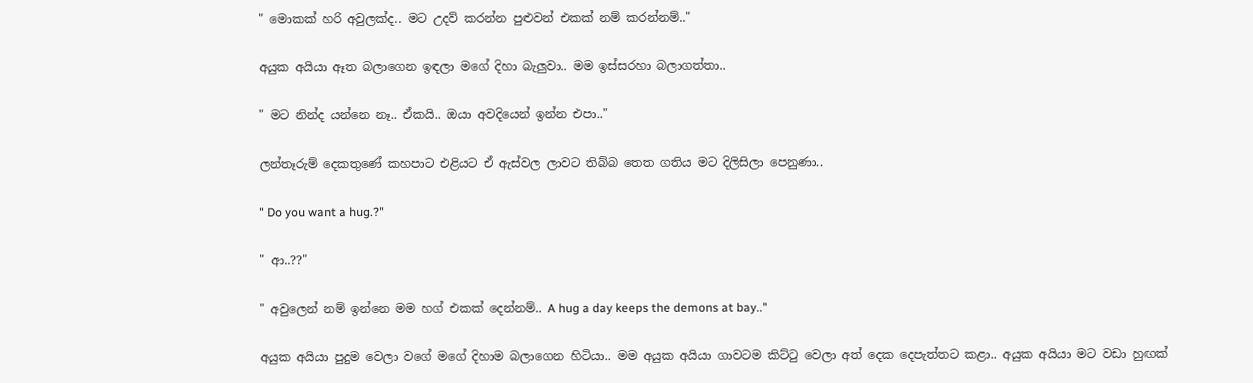" මොකක් හරි අවුලක්ද.. මට උදව් කරන්න පුළුවන් එකක් නම් කරන්නම්.."

අයුක අයියා ඈත බලාගෙන ඉඳලා මගේ දිහා බැලුවා.. මම ඉස්සරහා බලාගත්තා..

" මට නින්ද යන්නෙ නෑ.. ඒකයි.. ඔයා අවදියෙන් ඉන්න එපා.."

ලන්තෑරුම් දෙකතුණේ කහපාට එළියට ඒ ඇස්වල ලාවට තිබ්බ තෙත ගතිය මට දිලිසිලා පෙනුණා..

" Do you want a hug.?"

" ආ..??"

" අවුලෙන් නම් ඉන්නෙ මම හග් එකක් දෙන්නම්.. A hug a day keeps the demons at bay.."

අයුක අයියා පුදුම වෙලා වගේ මගේ දිහාම බලාගෙන හිටියා.. මම අයුක අයියා ගාවටම කිට්ටු වෙලා අත් දෙක දෙපැත්තට කළා.. අයුක අයියා මට වඩා හුඟක්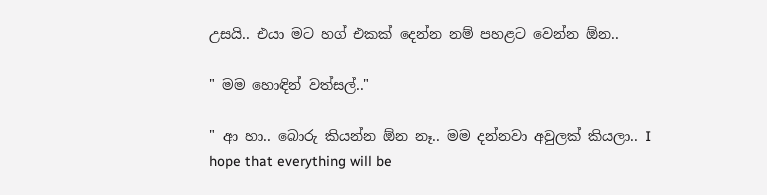උසයි.. එයා මට හග් එකක් දෙන්න නම් පහළට වෙන්න ඕන..

" මම හොඳින් වත්සල්.."

" ආ හා.. බොරු කියන්න ඕන නෑ.. මම දන්නවා අවුලක් කියලා.. I hope that everything will be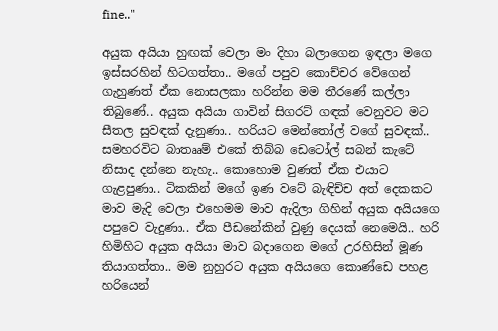fine.."

අයුක අයියා හුඟක් වෙලා මං දිහා බලාගෙන ඉඳලා මගෙ ඉස්සරහින් හිටගත්තා.. මගේ පපුව කොච්චර වේගෙන් ගැහුණත් ඒක නොසලකා හරින්න මම තීරණේ කල්ලා තිබුණේ.. අයුක අයියා ගාවින් සිගරට් ගඳක් වෙනුවට මට සීතල සුවඳක් දැනුණා.. හරියට මෙන්තෝල් වගේ සුවඳක්.. සමහරවිට බාතෲම් එකේ තිබ්බ ඩෙටෝල් සබන් කැටේ නිසාද දන්නෙ නැහැ.. කොහොම වුණත් ඒක එයාට ගැළපුණා.. ටිකකින් මගේ ඉණ වටේ බැඳිච්ච අත් දෙකකට මාව මැදි වෙලා එහෙමම මාව ඇදිලා ගිහින් අයුක අයියගෙ පපුවෙ වැදුණා.. ඒක පීඩනේකින් වුණු දෙයක් නෙමෙයි.. හරි හිමිහිට අයුක අයියා මාව බදාගෙන මගේ උරහිසින් මූණ තියාගත්තා.. මම නුහුරට අයුක අයියගෙ කොණ්ඩෙ පහළ හරියෙන්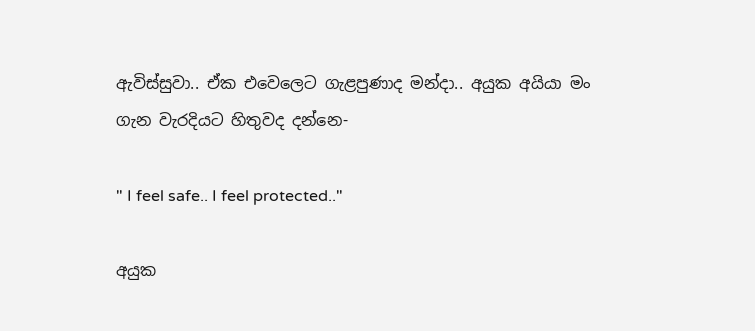ඇවිස්සුවා.. ඒක එවෙලෙට ගැළපුණාද මන්දා.. අයුක අයියා මං ගැන වැරදියට හිතුවද දන්නෙ-

" I feel safe.. I feel protected.."

අයුක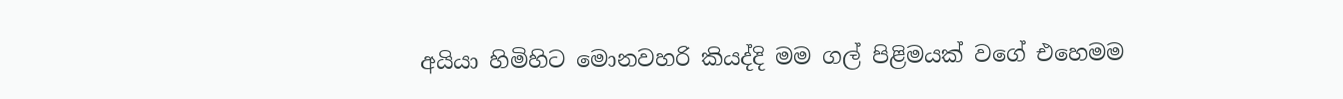අයියා හිමිහිට මොනවහරි කියද්දි මම ගල් පිළිමයක් වගේ එහෙමම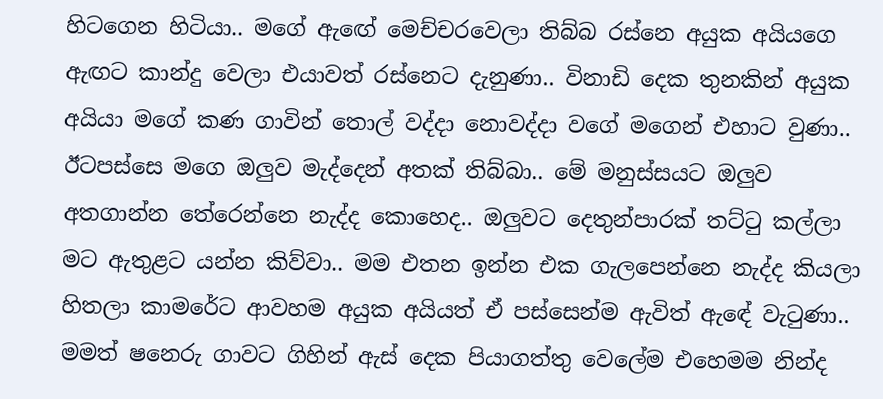හිටගෙන හිටියා.. මගේ ඇඟේ මෙච්චරවෙලා තිබ්බ රස්නෙ අයුක අයියගෙ ඇඟට කාන්දු වෙලා එයාවත් රස්නෙට දැනුණා.. විනාඩි දෙක තුනකින් අයුක අයියා මගේ කණ ගාවින් තොල් වද්දා නොවද්දා වගේ මගෙන් එහාට වුණා.. ඊටපස්සෙ මගෙ ඔලුව මැද්දෙන් අතක් තිබ්බා.. මේ මනුස්සයට ඔලුව අතගාන්න තේරෙන්නෙ නැද්ද කොහෙද.. ඔලුවට දෙතුන්පාරක් තට්ටු කල්ලා මට ඇතුළට යන්න කිව්වා.. මම එතන ඉන්න එක ගැලපෙන්නෙ නැද්ද කියලා හිතලා කාමරේට ආවහම අයුක අයියත් ඒ පස්සෙන්ම ඇවිත් ඇඳේ වැටුණා.. මමත් ෂනෙරු ගාවට ගිහින් ඇස් දෙක පියාගත්තු වෙලේම එහෙමම නින්ද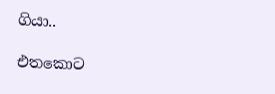ගියා..

එතකොට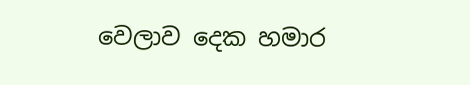වෙලාව දෙක හමාර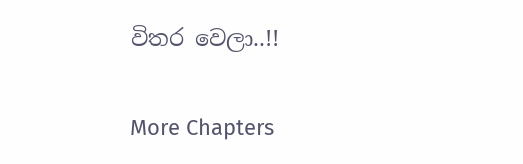විතර වෙලා..!!

More Chapters